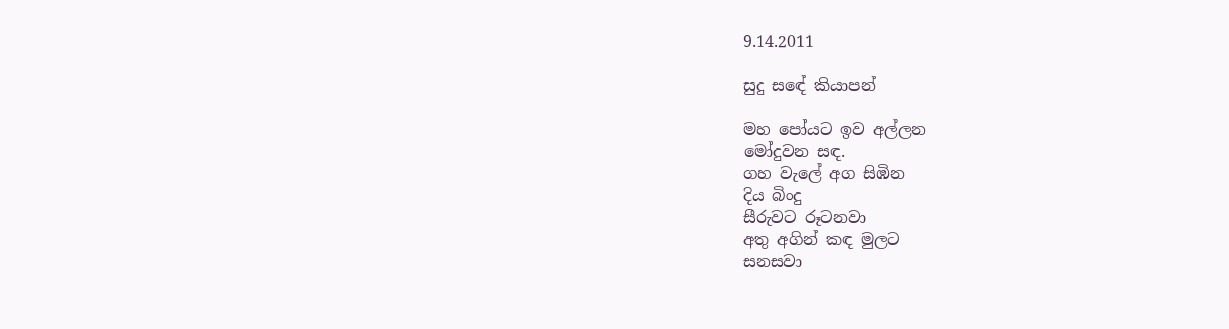9.14.2011

සුදු සඳේ කියාපන්

මහ පෝයට ඉව අල්ලන
මෝදුවන සඳ.
ගහ වැලේ අග සිඹින
දිය බිංදු
සීරුවට රූටනවා
අතු අගින් කඳ මුලට
සනසවා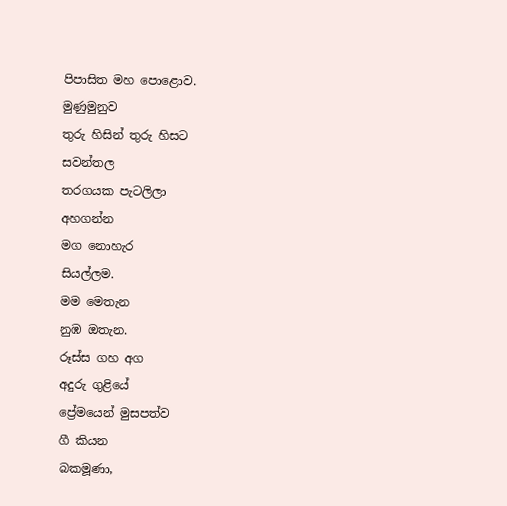පිපාසිත මහ පොළොව.
මුණුමුනුව
තුරු හිසින් තුරු හිසට
සවන්තල
තරගයක පැටලිලා
අහගන්න
මග නොහැර
සියල්ලම.
මම මෙතැන
නුඹ ඔතැන.
රූස්ස ගහ අග
අදුරු ගුළියේ
ප්‍රේමයෙන් මුසපත්ව
ගී කියන
බකමූණා,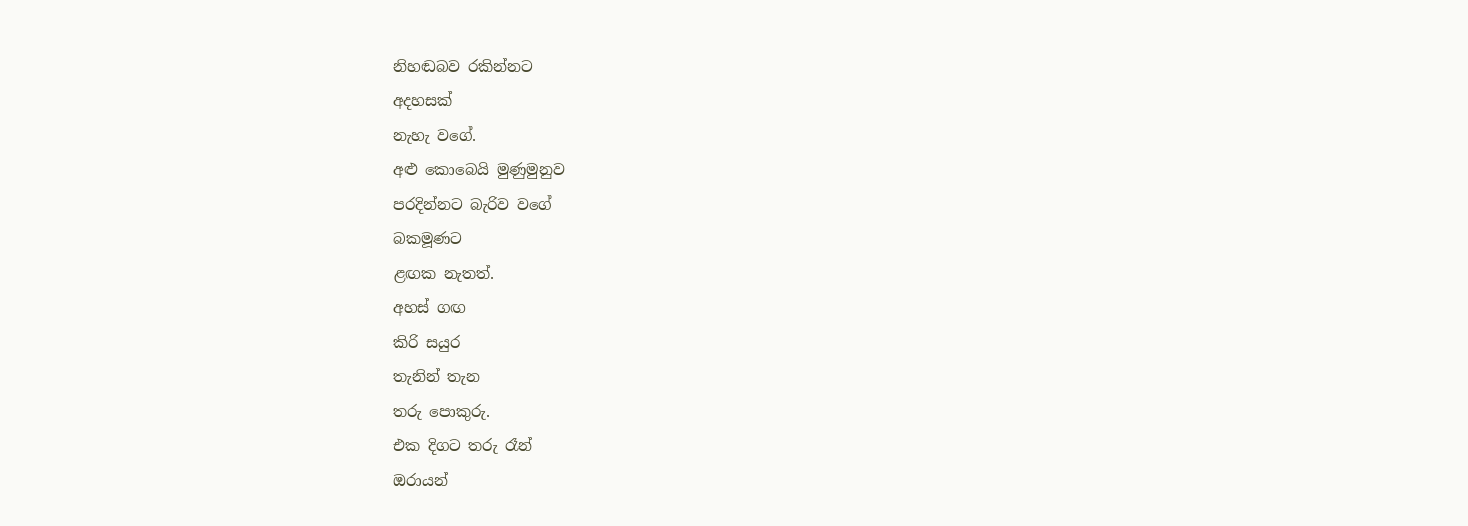නිහඬබව රකින්නට
අදහසක්
නැහැ වගේ.
අළු කොබෙයි මුණුමුනුව
පරදින්නට බැරිව වගේ
බකමූණට
ළඟක නැතත්.
අහස් ගඟ
කිරි සයුර
තැනින් තැන
තරු පොකුරු.
එක දිගට තරු රෑන්
ඔරායන්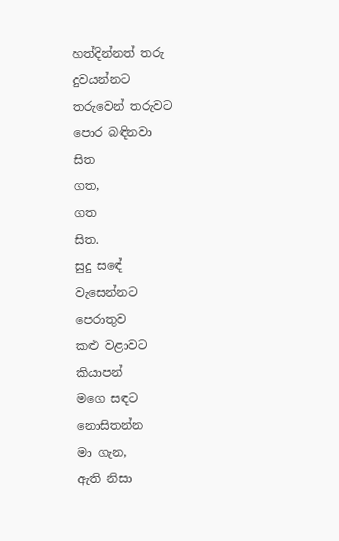හත්දින්නත් තරු
දුවයන්නට
තරුවෙන් තරුවට
පොර බඳිනවා
සිත
ගත,
ගත
සිත.
සුදු සඳේ
වැසෙන්නට
පෙරාතුව
කළු වළාවට
කියාපන්
මගෙ සඳට
නොසිතන්න
මා ගැන,
ඇති නිසා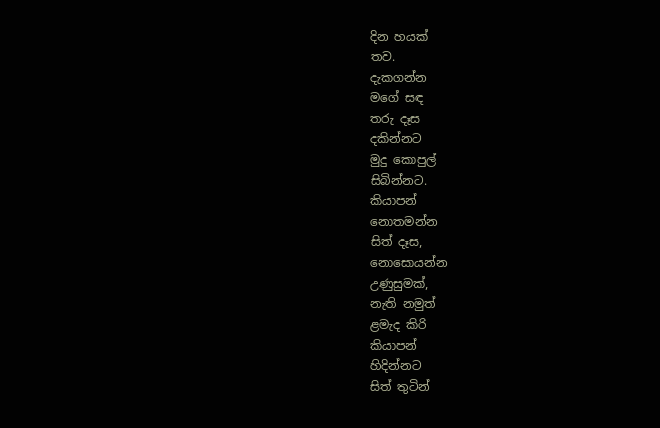දින හයක්
තව.
දැකගන්න
මගේ සඳ
තරු දෑස
දකින්නට
මුදු කොපුල්
සිබින්නට.
කියාපන්
නොතමන්න
සිත් දෑස,
නොසොයන්න
උණුසුමක්,
නැති නමුත්
ළමැද කිරි
කියාපන්
හිදින්නට
සිත් තුටින්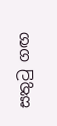සතුටු ගඟ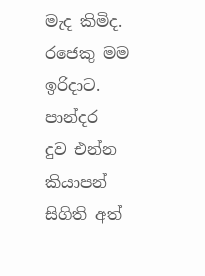මැද කිමිද.
රජෙකු මම
ඉරිදාට.
පාන්දර
දුව එන්න
කියාපන්
සිගිති අත්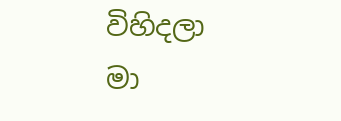විහිදලා
මා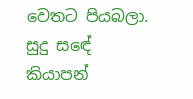වෙතට පියබලා.
සුදු සඳේ
කියාපන්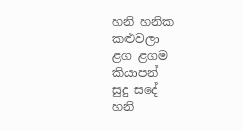හනි හනික
කළුවලා
ළග ළගම
කියාපන්
සුදු සදේ
හනි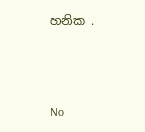හනික .



No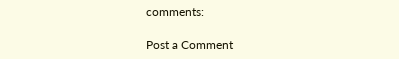comments:

Post a Comment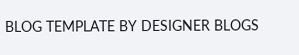BLOG TEMPLATE BY DESIGNER BLOGS